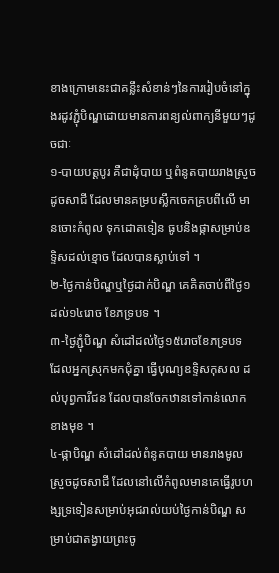ខាងក្រោមនេះជាគន្លឹះសំខាន់ៗនៃការរៀបចំនៅក្នុងរដូវភ្ជុំបិណ្ឌដោយមានការពន្យល់ពាក្យនីមួយៗដូចជាៈ
១-បាយបត្តបូរ គឺជាដុំបាយ ឬពំនូតបាយរាងស្រួចដូចសាជី ដែលមានគម្របស្លឹកចេកគ្របពីលើ មានចោះកំពូល ទុកដោតទៀន ធូបនិងផ្កាសម្រាប់ឧទ្ទិសដល់ខ្មោច ដែលបានស្លាប់ទៅ ។
២-ថ្ងៃកាន់បិណ្ឌឬថ្ងៃដាក់បិណ្ឌ គេគិតចាប់ពីថ្ងៃ១ដល់១៤រោច ខែភទ្របទ ។
៣-ថ្ងៃភ្ជុំបិណ្ឌ សំដៅដល់ថ្ងៃ១៥រោចខែភទ្របទ ដែលអ្នកស្រុកមកជុំគ្នា ធ្វើបុណ្យឧទ្ទិសកុសល ដល់បុព្វការីជន ដែលបានចែកឋានទៅកាន់លោកខាងមុខ ។
៤-ផ្កាបិណ្ឌ សំដៅដល់ពំនូតបាយ មានរាងមូលស្រួចដូចសាជី ដែលនៅលើកំពូលមានគេធ្វើរូបហង្សទ្រទៀនសម្រាប់អុជរាល់យប់ថ្ងៃកាន់បិណ្ឌ សម្រាប់ជាតង្វាយព្រះចូ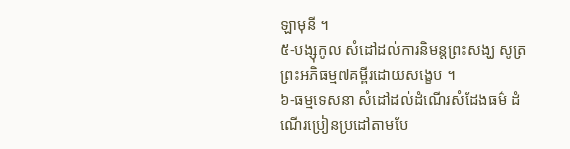ឡាមុនី ។
៥-បង្សុកូល សំដៅដល់ការនិមន្តព្រះសង្ឃ សូត្រព្រះអភិធម្ម៧គម្ពីរដោយសង្ខេប ។
៦-ធម្មទេសនា សំដៅដល់ដំណើរសំដែងធម៌ ដំណើរប្រៀនប្រដៅតាមបែ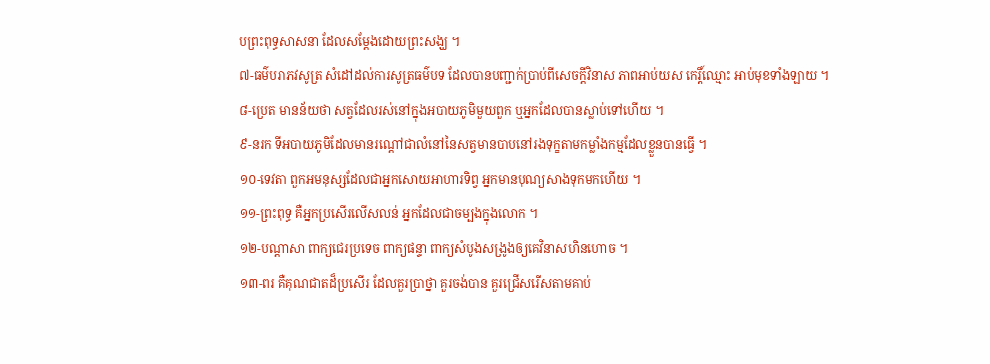បព្រះពុទ្ធសាសនា ដែលសម្តែងដោយព្រះសង្ឃ ។
៧-ធម៌បរាភវសូត្រ សំដៅដល់ការសូត្រធម៌បទ ដែលបានបញ្ជាក់ប្រាប់ពីសេចក្តីវិនាស ភាពអាប់យស កេរ្តិ៍ឈ្មោះ អាប់មុខទាំងឡាយ ។
៨-ប្រេត មានន័យថា សត្វដែលរស់នៅក្នុងអបាយភូមិមួយពួក ឬអ្នកដែលបានស្លាប់ទៅហើយ ។
៩-នរក ទីអបាយភូមិដែលមានរណ្តៅជាលំនៅនៃសត្វមានបាបនៅរងទុក្ខតាមកម្លាំងកម្មដែលខ្លួនបានធ្វើ ។
១០-ទេវតា ពួកអមនុស្សដែលជាអ្នកសោយអាហារទិព្វ អ្នកមានបុណ្យសាងទុកមកហើយ ។
១១-ព្រះពុទ្ធ គឺអ្នកប្រសើរលើសលន់ អ្នកដែលជាចម្បងក្នុងលោក ។
១២-បណ្តាសា ពាក្យជេរប្រទេច ពាក្យផន្ទា ពាក្យសំបូងសង្រូងឲ្យគេវិនាសហិនហោច ។
១៣-ពរ គឺគុណជាតដ៏ប្រសើរ ដែលគួរប្រាថ្នា គួរចង់បាន គួរជ្រើសរើសតាមគាប់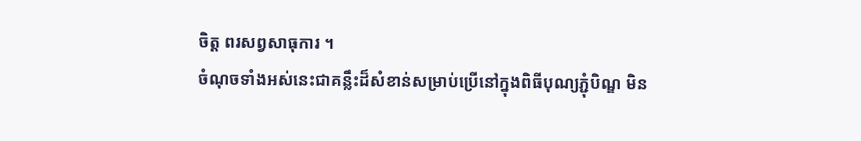ចិត្ត ពរសព្វសាធុការ ។
ចំណុចទាំងអស់នេះជាគន្លឹះដ៏សំខាន់សម្រាប់ប្រើនៅក្នុងពិធីបុណ្យភ្ជុំបិណ្ឌ មិន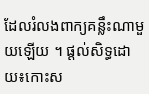ដែលរំលងពាក្យគន្លឹះណាមួយឡើយ ។ ផ្តល់សិទ្ធដោយ៖កោះស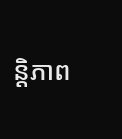ន្តិភាព